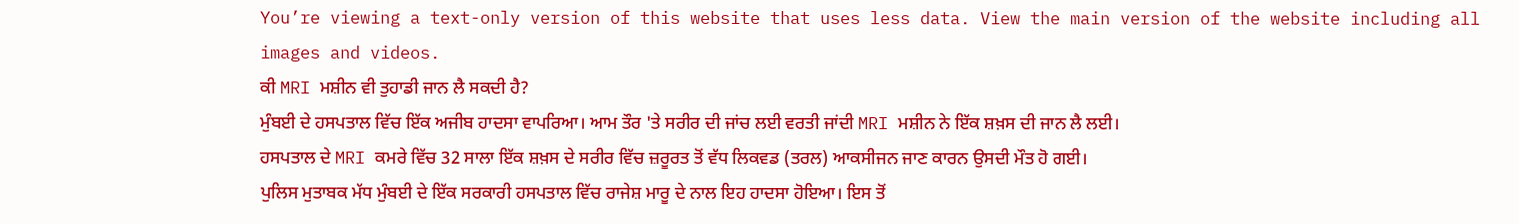You’re viewing a text-only version of this website that uses less data. View the main version of the website including all images and videos.
ਕੀ MRI ਮਸ਼ੀਨ ਵੀ ਤੁਹਾਡੀ ਜਾਨ ਲੈ ਸਕਦੀ ਹੈ?
ਮੁੰਬਈ ਦੇ ਹਸਪਤਾਲ ਵਿੱਚ ਇੱਕ ਅਜੀਬ ਹਾਦਸਾ ਵਾਪਰਿਆ। ਆਮ ਤੌਰ 'ਤੇ ਸਰੀਰ ਦੀ ਜਾਂਚ ਲਈ ਵਰਤੀ ਜਾਂਦੀ MRI ਮਸ਼ੀਨ ਨੇ ਇੱਕ ਸ਼ਖ਼ਸ ਦੀ ਜਾਨ ਲੈ ਲਈ।
ਹਸਪਤਾਲ ਦੇ MRI ਕਮਰੇ ਵਿੱਚ 32 ਸਾਲਾ ਇੱਕ ਸ਼ਖ਼ਸ ਦੇ ਸਰੀਰ ਵਿੱਚ ਜ਼ਰੂਰਤ ਤੋਂ ਵੱਧ ਲਿਕਵਡ (ਤਰਲ) ਆਕਸੀਜਨ ਜਾਣ ਕਾਰਨ ਉਸਦੀ ਮੌਤ ਹੋ ਗਈ।
ਪੁਲਿਸ ਮੁਤਾਬਕ ਮੱਧ ਮੁੰਬਈ ਦੇ ਇੱਕ ਸਰਕਾਰੀ ਹਸਪਤਾਲ ਵਿੱਚ ਰਾਜੇਸ਼ ਮਾਰੂ ਦੇ ਨਾਲ ਇਹ ਹਾਦਸਾ ਹੋਇਆ। ਇਸ ਤੋਂ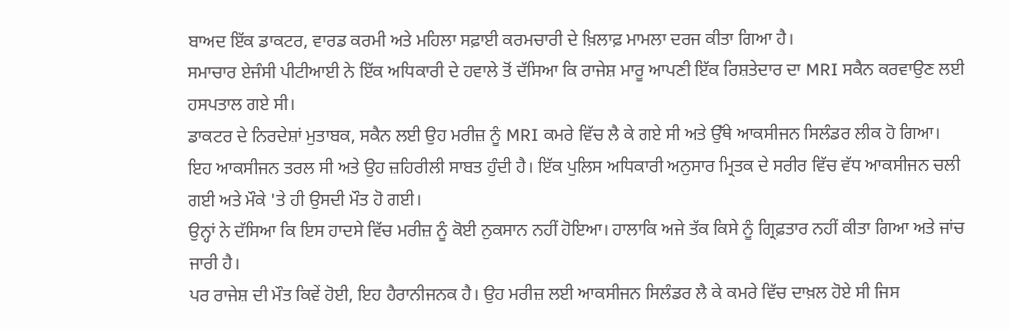ਬਾਅਦ ਇੱਕ ਡਾਕਟਰ, ਵਾਰਡ ਕਰਮੀ ਅਤੇ ਮਹਿਲਾ ਸਫ਼ਾਈ ਕਰਮਚਾਰੀ ਦੇ ਖ਼ਿਲਾਫ਼ ਮਾਮਲਾ ਦਰਜ ਕੀਤਾ ਗਿਆ ਹੈ।
ਸਮਾਚਾਰ ਏਜੰਸੀ ਪੀਟੀਆਈ ਨੇ ਇੱਕ ਅਧਿਕਾਰੀ ਦੇ ਹਵਾਲੇ ਤੋਂ ਦੱਸਿਆ ਕਿ ਰਾਜੇਸ਼ ਮਾਰੂ ਆਪਣੀ ਇੱਕ ਰਿਸ਼ਤੇਦਾਰ ਦਾ MRI ਸਕੈਨ ਕਰਵਾਉਣ ਲਈ ਹਸਪਤਾਲ ਗਏ ਸੀ।
ਡਾਕਟਰ ਦੇ ਨਿਰਦੇਸ਼ਾਂ ਮੁਤਾਬਕ, ਸਕੈਨ ਲਈ ਉਹ ਮਰੀਜ਼ ਨੂੰ MRI ਕਮਰੇ ਵਿੱਚ ਲੈ ਕੇ ਗਏ ਸੀ ਅਤੇ ਉੱਥੇ ਆਕਸੀਜਨ ਸਿਲੰਡਰ ਲੀਕ ਹੋ ਗਿਆ।
ਇਹ ਆਕਸੀਜਨ ਤਰਲ ਸੀ ਅਤੇ ਉਹ ਜ਼ਹਿਰੀਲੀ ਸਾਬਤ ਹੁੰਦੀ ਹੈ। ਇੱਕ ਪੁਲਿਸ ਅਧਿਕਾਰੀ ਅਨੁਸਾਰ ਮ੍ਰਿਤਕ ਦੇ ਸਰੀਰ ਵਿੱਚ ਵੱਧ ਆਕਸੀਜਨ ਚਲੀ ਗਈ ਅਤੇ ਮੌਕੇ 'ਤੇ ਹੀ ਉਸਦੀ ਮੌਤ ਹੋ ਗਈ।
ਉਨ੍ਹਾਂ ਨੇ ਦੱਸਿਆ ਕਿ ਇਸ ਹਾਦਸੇ ਵਿੱਚ ਮਰੀਜ਼ ਨੂੰ ਕੋਈ ਨੁਕਸਾਨ ਨਹੀਂ ਹੋਇਆ। ਹਾਲਾਕਿ ਅਜੇ ਤੱਕ ਕਿਸੇ ਨੂੰ ਗ੍ਰਿਫ਼ਤਾਰ ਨਹੀਂ ਕੀਤਾ ਗਿਆ ਅਤੇ ਜਾਂਚ ਜਾਰੀ ਹੈ।
ਪਰ ਰਾਜੇਸ਼ ਦੀ ਮੌਤ ਕਿਵੇਂ ਹੋਈ, ਇਹ ਹੈਰਾਨੀਜਨਕ ਹੈ। ਉਹ ਮਰੀਜ਼ ਲਈ ਆਕਸੀਜਨ ਸਿਲੰਡਰ ਲੈ ਕੇ ਕਮਰੇ ਵਿੱਚ ਦਾਖ਼ਲ ਹੋਏ ਸੀ ਜਿਸ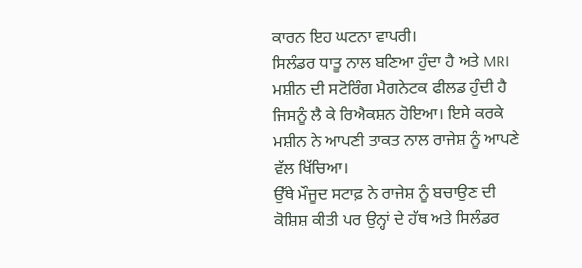ਕਾਰਨ ਇਹ ਘਟਨਾ ਵਾਪਰੀ।
ਸਿਲੰਡਰ ਧਾਤੂ ਨਾਲ ਬਣਿਆ ਹੁੰਦਾ ਹੈ ਅਤੇ MRI ਮਸ਼ੀਨ ਦੀ ਸਟੋਰਿੰਗ ਮੈਗਨੇਟਕ ਫੀਲਡ ਹੁੰਦੀ ਹੈ ਜਿਸਨੂੰ ਲੈ ਕੇ ਰਿਐਕਸ਼ਨ ਹੋਇਆ। ਇਸੇ ਕਰਕੇ ਮਸ਼ੀਨ ਨੇ ਆਪਣੀ ਤਾਕਤ ਨਾਲ ਰਾਜੇਸ਼ ਨੂੰ ਆਪਣੇ ਵੱਲ ਖਿੱਚਿਆ।
ਉੱਥੇ ਮੌਜੂਦ ਸਟਾਫ਼ ਨੇ ਰਾਜੇਸ਼ ਨੂੰ ਬਚਾਉਣ ਦੀ ਕੋਸ਼ਿਸ਼ ਕੀਤੀ ਪਰ ਉਨ੍ਹਾਂ ਦੇ ਹੱਥ ਅਤੇ ਸਿਲੰਡਰ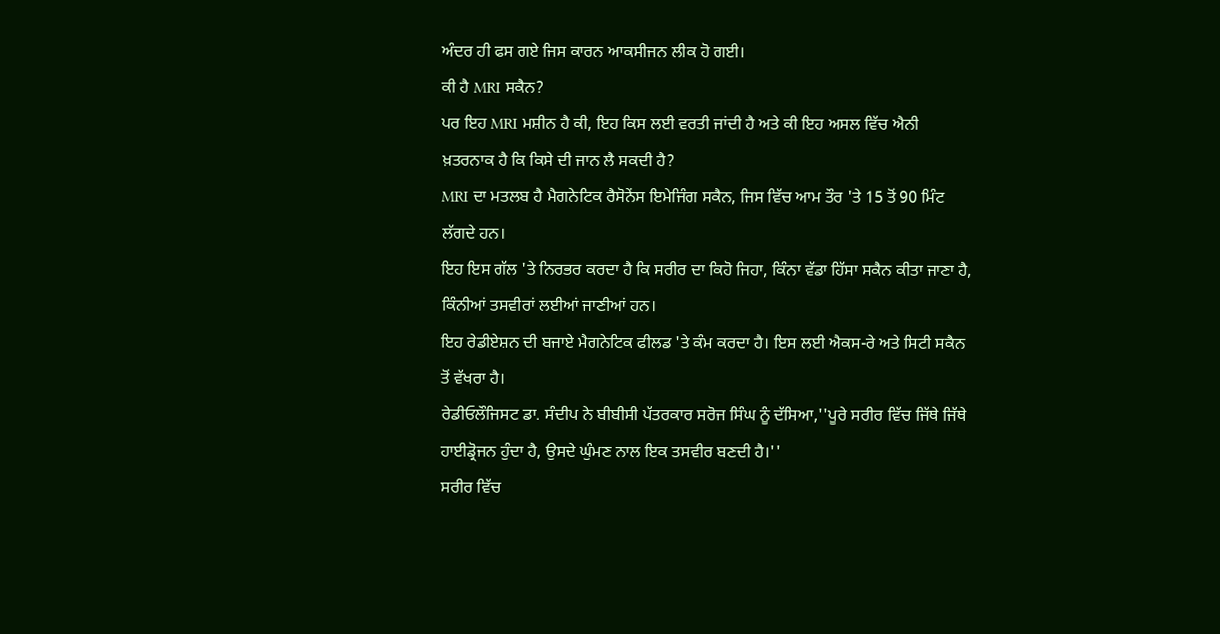ਅੰਦਰ ਹੀ ਫਸ ਗਏ ਜਿਸ ਕਾਰਨ ਆਕਸੀਜਨ ਲੀਕ ਹੋ ਗਈ।
ਕੀ ਹੈ MRI ਸਕੈਨ?
ਪਰ ਇਹ MRI ਮਸ਼ੀਨ ਹੈ ਕੀ, ਇਹ ਕਿਸ ਲਈ ਵਰਤੀ ਜਾਂਦੀ ਹੈ ਅਤੇ ਕੀ ਇਹ ਅਸਲ ਵਿੱਚ ਐਨੀ ਖ਼ਤਰਨਾਕ ਹੈ ਕਿ ਕਿਸੇ ਦੀ ਜਾਨ ਲੈ ਸਕਦੀ ਹੈ?
MRI ਦਾ ਮਤਲਬ ਹੈ ਮੈਗਨੇਟਿਕ ਰੈਸੋਨੇਂਸ ਇਮੇਜਿੰਗ ਸਕੈਨ, ਜਿਸ ਵਿੱਚ ਆਮ ਤੌਰ 'ਤੇ 15 ਤੋਂ 90 ਮਿੰਟ ਲੱਗਦੇ ਹਨ।
ਇਹ ਇਸ ਗੱਲ 'ਤੇ ਨਿਰਭਰ ਕਰਦਾ ਹੈ ਕਿ ਸਰੀਰ ਦਾ ਕਿਹੋ ਜਿਹਾ, ਕਿੰਨਾ ਵੱਡਾ ਹਿੱਸਾ ਸਕੈਨ ਕੀਤਾ ਜਾਣਾ ਹੈ, ਕਿੰਨੀਆਂ ਤਸਵੀਰਾਂ ਲਈਆਂ ਜਾਣੀਆਂ ਹਨ।
ਇਹ ਰੇਡੀਏਸ਼ਨ ਦੀ ਬਜਾਏ ਮੈਗਨੇਟਿਕ ਫੀਲਡ 'ਤੇ ਕੰਮ ਕਰਦਾ ਹੈ। ਇਸ ਲਈ ਐਕਸ-ਰੇ ਅਤੇ ਸਿਟੀ ਸਕੈਨ ਤੋਂ ਵੱਖਰਾ ਹੈ।
ਰੇਡੀਓਲੌਜਿਸਟ ਡਾ. ਸੰਦੀਪ ਨੇ ਬੀਬੀਸੀ ਪੱਤਰਕਾਰ ਸਰੋਜ ਸਿੰਘ ਨੂੰ ਦੱਸਿਆ,''ਪੂਰੇ ਸਰੀਰ ਵਿੱਚ ਜਿੱਥੇ ਜਿੱਥੇ ਹਾਈਡ੍ਰੋਜਨ ਹੁੰਦਾ ਹੈ, ਉਸਦੇ ਘੁੰਮਣ ਨਾਲ ਇਕ ਤਸਵੀਰ ਬਣਦੀ ਹੈ।''
ਸਰੀਰ ਵਿੱਚ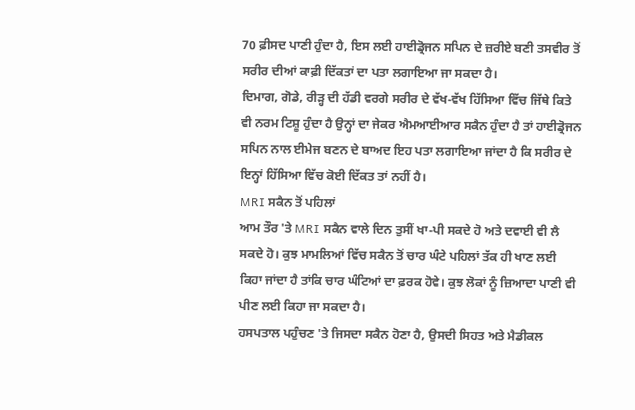70 ਫ਼ੀਸਦ ਪਾਣੀ ਹੁੰਦਾ ਹੈ, ਇਸ ਲਈ ਹਾਈਡ੍ਰੋਜਨ ਸਪਿਨ ਦੇ ਜ਼ਰੀਏ ਬਣੀ ਤਸਵੀਰ ਤੋਂ ਸਰੀਰ ਦੀਆਂ ਕਾਫ਼ੀ ਦਿੱਕਤਾਂ ਦਾ ਪਤਾ ਲਗਾਇਆ ਜਾ ਸਕਦਾ ਹੈ।
ਦਿਮਾਗ, ਗੋਡੇ, ਰੀੜ੍ਹ ਦੀ ਹੱਡੀ ਵਰਗੇ ਸਰੀਰ ਦੇ ਵੱਖ-ਵੱਖ ਹਿੱਸਿਆ ਵਿੱਚ ਜਿੱਥੇ ਕਿਤੇ ਵੀ ਨਰਮ ਟਿਸ਼ੂ ਹੁੰਦਾ ਹੈ ਉਨ੍ਹਾਂ ਦਾ ਜੇਕਰ ਐਮਆਈਆਰ ਸਕੈਨ ਹੁੰਦਾ ਹੈ ਤਾਂ ਹਾਈਡ੍ਰੋਜਨ ਸਪਿਨ ਨਾਲ ਈਮੇਜ ਬਣਨ ਦੇ ਬਾਅਦ ਇਹ ਪਤਾ ਲਗਾਇਆ ਜਾਂਦਾ ਹੈ ਕਿ ਸਰੀਰ ਦੇ ਇਨ੍ਹਾਂ ਹਿੱਸਿਆ ਵਿੱਚ ਕੋਈ ਦਿੱਕਤ ਤਾਂ ਨਹੀਂ ਹੈ।
MRI ਸਕੈਨ ਤੋਂ ਪਹਿਲਾਂ
ਆਮ ਤੌਰ 'ਤੇ MRI ਸਕੈਨ ਵਾਲੇ ਦਿਨ ਤੁਸੀਂ ਖਾ-ਪੀ ਸਕਦੇ ਹੋ ਅਤੇ ਦਵਾਈ ਵੀ ਲੈ ਸਕਦੇ ਹੋ। ਕੁਝ ਮਾਮਲਿਆਂ ਵਿੱਚ ਸਕੈਨ ਤੋਂ ਚਾਰ ਘੰਟੇ ਪਹਿਲਾਂ ਤੱਕ ਹੀ ਖਾਣ ਲਈ ਕਿਹਾ ਜਾਂਦਾ ਹੈ ਤਾਂਕਿ ਚਾਰ ਘੰਟਿਆਂ ਦਾ ਫ਼ਰਕ ਹੋਵੇ। ਕੁਝ ਲੋਕਾਂ ਨੂੰ ਜ਼ਿਆਦਾ ਪਾਣੀ ਵੀ ਪੀਣ ਲਈ ਕਿਹਾ ਜਾ ਸਕਦਾ ਹੈ।
ਹਸਪਤਾਲ ਪਹੁੰਚਣ 'ਤੇ ਜਿਸਦਾ ਸਕੈਨ ਹੋਣਾ ਹੈ, ਉਸਦੀ ਸਿਹਤ ਅਤੇ ਮੈਡੀਕਲ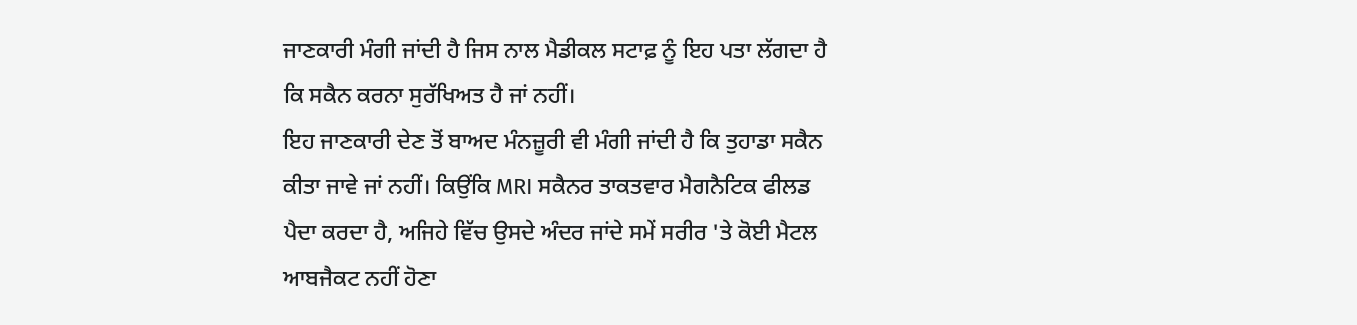ਜਾਣਕਾਰੀ ਮੰਗੀ ਜਾਂਦੀ ਹੈ ਜਿਸ ਨਾਲ ਮੈਡੀਕਲ ਸਟਾਫ਼ ਨੂੰ ਇਹ ਪਤਾ ਲੱਗਦਾ ਹੈ ਕਿ ਸਕੈਨ ਕਰਨਾ ਸੁਰੱਖਿਅਤ ਹੈ ਜਾਂ ਨਹੀਂ।
ਇਹ ਜਾਣਕਾਰੀ ਦੇਣ ਤੋਂ ਬਾਅਦ ਮੰਨਜ਼ੂਰੀ ਵੀ ਮੰਗੀ ਜਾਂਦੀ ਹੈ ਕਿ ਤੁਹਾਡਾ ਸਕੈਨ ਕੀਤਾ ਜਾਵੇ ਜਾਂ ਨਹੀਂ। ਕਿਉਂਕਿ MRI ਸਕੈਨਰ ਤਾਕਤਵਾਰ ਮੈਗਨੈਟਿਕ ਫੀਲਡ ਪੈਦਾ ਕਰਦਾ ਹੈ, ਅਜਿਹੇ ਵਿੱਚ ਉਸਦੇ ਅੰਦਰ ਜਾਂਦੇ ਸਮੇਂ ਸਰੀਰ 'ਤੇ ਕੋਈ ਮੈਟਲ ਆਬਜੈਕਟ ਨਹੀਂ ਹੋਣਾ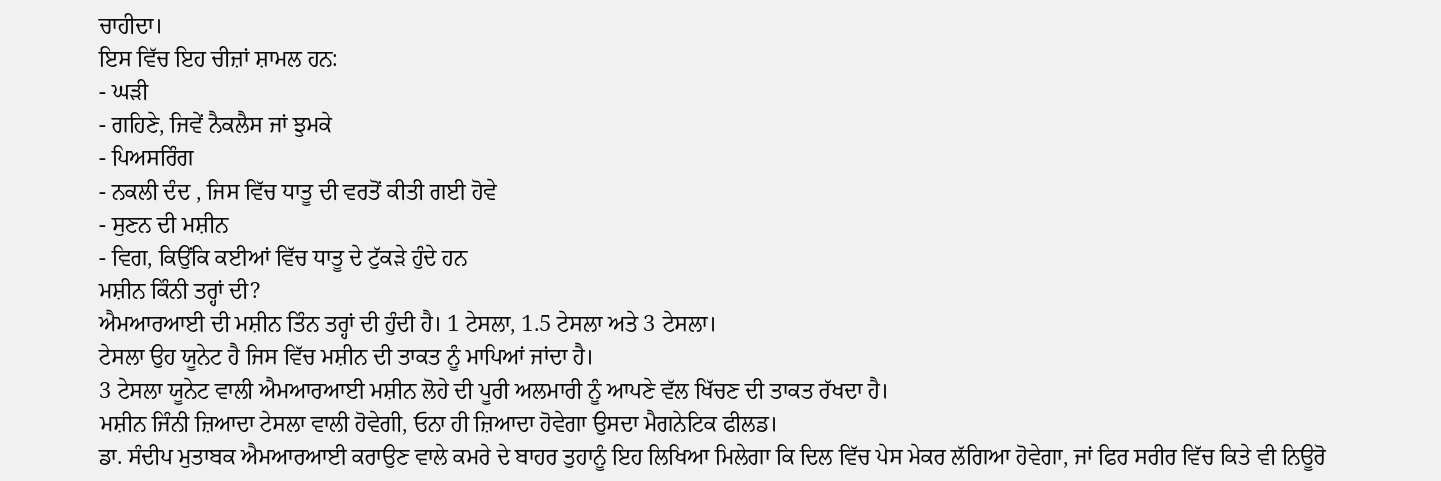ਚਾਹੀਦਾ।
ਇਸ ਵਿੱਚ ਇਹ ਚੀਜ਼ਾਂ ਸ਼ਾਮਲ ਹਨ:
- ਘੜੀ
- ਗਹਿਣੇ, ਜਿਵੇਂ ਨੈਕਲੈਸ ਜਾਂ ਝੁਮਕੇ
- ਪਿਅਸਰਿੰਗ
- ਨਕਲੀ ਦੰਦ , ਜਿਸ ਵਿੱਚ ਧਾਤੂ ਦੀ ਵਰਤੋਂ ਕੀਤੀ ਗਈ ਹੋਵੇ
- ਸੁਣਨ ਦੀ ਮਸ਼ੀਨ
- ਵਿਗ, ਕਿਉਂਕਿ ਕਈਆਂ ਵਿੱਚ ਧਾਤੂ ਦੇ ਟੁੱਕੜੇ ਹੁੰਦੇ ਹਨ
ਮਸ਼ੀਨ ਕਿੰਨੀ ਤਰ੍ਹਾਂ ਦੀ?
ਐਮਆਰਆਈ ਦੀ ਮਸ਼ੀਨ ਤਿੰਨ ਤਰ੍ਹਾਂ ਦੀ ਹੁੰਦੀ ਹੈ। 1 ਟੇਸਲਾ, 1.5 ਟੇਸਲਾ ਅਤੇ 3 ਟੇਸਲਾ।
ਟੇਸਲਾ ਉਹ ਯੂਨੇਟ ਹੈ ਜਿਸ ਵਿੱਚ ਮਸ਼ੀਨ ਦੀ ਤਾਕਤ ਨੂੰ ਮਾਪਿਆਂ ਜਾਂਦਾ ਹੈ।
3 ਟੇਸਲਾ ਯੂਨੇਟ ਵਾਲੀ ਐਮਆਰਆਈ ਮਸ਼ੀਨ ਲੋਹੇ ਦੀ ਪੂਰੀ ਅਲਮਾਰੀ ਨੂੰ ਆਪਣੇ ਵੱਲ ਖਿੱਚਣ ਦੀ ਤਾਕਤ ਰੱਖਦਾ ਹੈ।
ਮਸ਼ੀਨ ਜਿੰਨੀ ਜ਼ਿਆਦਾ ਟੇਸਲਾ ਵਾਲੀ ਹੋਵੇਗੀ, ਓਨਾ ਹੀ ਜ਼ਿਆਦਾ ਹੋਵੇਗਾ ਉਸਦਾ ਮੈਗਨੇਟਿਕ ਫੀਲਡ।
ਡਾ. ਸੰਦੀਪ ਮੁਤਾਬਕ ਐਮਆਰਆਈ ਕਰਾਉਣ ਵਾਲੇ ਕਮਰੇ ਦੇ ਬਾਹਰ ਤੁਹਾਨੂੰ ਇਹ ਲਿਖਿਆ ਮਿਲੇਗਾ ਕਿ ਦਿਲ ਵਿੱਚ ਪੇਸ ਮੇਕਰ ਲੱਗਿਆ ਹੋਵੇਗਾ, ਜਾਂ ਫਿਰ ਸਰੀਰ ਵਿੱਚ ਕਿਤੇ ਵੀ ਨਿਊਰੋ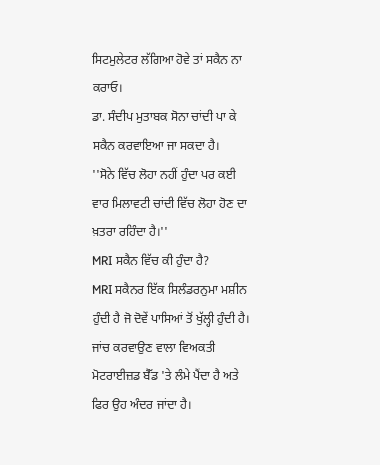ਸਿਟਮੁਲੇਟਰ ਲੱਗਿਆ ਹੋਵੇ ਤਾਂ ਸਕੈਨ ਨਾ ਕਰਾਓ।
ਡਾ. ਸੰਦੀਪ ਮੁਤਾਬਕ ਸੋਨਾ ਚਾਂਦੀ ਪਾ ਕੇ ਸਕੈਨ ਕਰਵਾਇਆ ਜਾ ਸਕਦਾ ਹੈ।
''ਸੋਨੇ ਵਿੱਚ ਲੋਹਾ ਨਹੀਂ ਹੁੰਦਾ ਪਰ ਕਈ ਵਾਰ ਮਿਲਾਵਟੀ ਚਾਂਦੀ ਵਿੱਚ ਲੋਹਾ ਹੋਣ ਦਾ ਖ਼ਤਰਾ ਰਹਿੰਦਾ ਹੈ।''
MRI ਸਕੈਨ ਵਿੱਚ ਕੀ ਹੁੰਦਾ ਹੈ?
MRI ਸਕੈਨਰ ਇੱਕ ਸਿਲੰਡਰਨੁਮਾ ਮਸ਼ੀਨ ਹੁੰਦੀ ਹੈ ਜੋ ਦੋਵੇਂ ਪਾਸਿਆਂ ਤੋਂ ਖੁੱਲ੍ਹੀ ਹੁੰਦੀ ਹੈ। ਜਾਂਚ ਕਰਵਾਉਣ ਵਾਲਾ ਵਿਅਕਤੀ ਮੋਟਰਾਈਜ਼ਡ ਬੈੱਡ 'ਤੇ ਲੰਮੇ ਪੈਂਦਾ ਹੈ ਅਤੇ ਫਿਰ ਉਹ ਅੰਦਰ ਜਾਂਦਾ ਹੈ।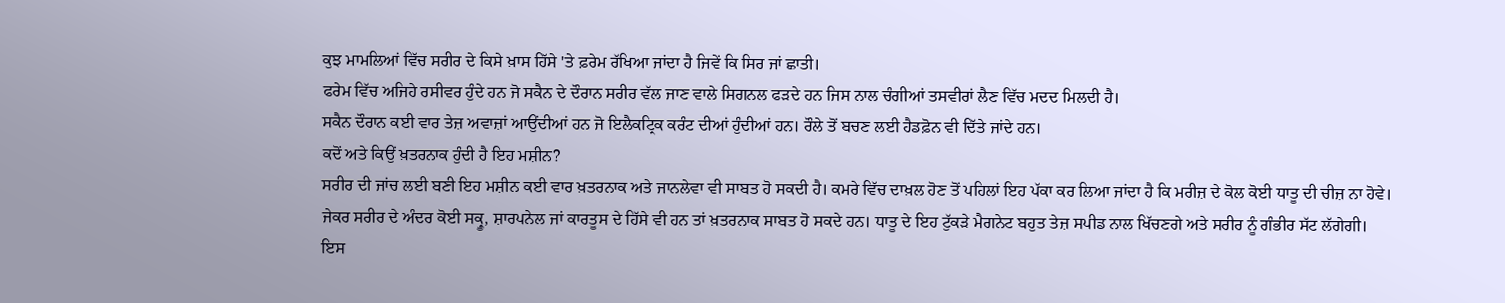ਕੁਝ ਮਾਮਲਿਆਂ ਵਿੱਚ ਸਰੀਰ ਦੇ ਕਿਸੇ ਖ਼ਾਸ ਹਿੱਸੇ 'ਤੇ ਫ਼ਰੇਮ ਰੱਖਿਆ ਜਾਂਦਾ ਹੈ ਜਿਵੇਂ ਕਿ ਸਿਰ ਜਾਂ ਛਾਤੀ।
ਫਰੇਮ ਵਿੱਚ ਅਜਿਹੇ ਰਸੀਵਰ ਹੁੰਦੇ ਹਨ ਜੋ ਸਕੈਨ ਦੇ ਦੌਰਾਨ ਸਰੀਰ ਵੱਲ ਜਾਣ ਵਾਲੇ ਸਿਗਨਲ ਫੜਦੇ ਹਨ ਜਿਸ ਨਾਲ ਚੰਗੀਆਂ ਤਸਵੀਰਾਂ ਲੈਣ ਵਿੱਚ ਮਦਦ ਮਿਲਦੀ ਹੈ।
ਸਕੈਨ ਦੌਰਾਨ ਕਈ ਵਾਰ ਤੇਜ਼ ਅਵਾਜ਼ਾਂ ਆਉਂਦੀਆਂ ਹਨ ਜੋ ਇਲੈਕਟ੍ਰਿਕ ਕਰੰਟ ਦੀਆਂ ਹੁੰਦੀਆਂ ਹਨ। ਰੌਲੇ ਤੋਂ ਬਚਣ ਲਈ ਹੈਡਫ਼ੋਨ ਵੀ ਦਿੱਤੇ ਜਾਂਦੇ ਹਨ।
ਕਦੋਂ ਅਤੇ ਕਿਉਂ ਖ਼ਤਰਨਾਕ ਹੁੰਦੀ ਹੈ ਇਹ ਮਸ਼ੀਨ?
ਸਰੀਰ ਦੀ ਜਾਂਚ ਲਈ ਬਣੀ ਇਹ ਮਸ਼ੀਨ ਕਈ ਵਾਰ ਖ਼ਤਰਨਾਕ ਅਤੇ ਜਾਨਲੇਵਾ ਵੀ ਸਾਬਤ ਹੋ ਸਕਦੀ ਹੈ। ਕਮਰੇ ਵਿੱਚ ਦਾਖ਼ਲ ਹੋਣ ਤੋਂ ਪਹਿਲਾਂ ਇਹ ਪੱਕਾ ਕਰ ਲਿਆ ਜਾਂਦਾ ਹੈ ਕਿ ਮਰੀਜ਼ ਦੇ ਕੋਲ ਕੋਈ ਧਾਤੂ ਦੀ ਚੀਜ਼ ਨਾ ਹੋਵੇ।
ਜੇਕਰ ਸਰੀਰ ਦੇ ਅੰਦਰ ਕੋਈ ਸਕ੍ਰੂ, ਸ਼ਾਰਪਨੇਲ ਜਾਂ ਕਾਰਤੂਸ ਦੇ ਹਿੱਸੇ ਵੀ ਹਨ ਤਾਂ ਖ਼ਤਰਨਾਕ ਸਾਬਤ ਹੋ ਸਕਦੇ ਹਨ। ਧਾਤੂ ਦੇ ਇਹ ਟੁੱਕੜੇ ਮੈਗਨੇਟ ਬਹੁਤ ਤੇਜ਼ ਸਪੀਡ ਨਾਲ ਖਿੱਚਣਗੇ ਅਤੇ ਸਰੀਰ ਨੂੰ ਗੰਭੀਰ ਸੱਟ ਲੱਗੇਗੀ।
ਇਸ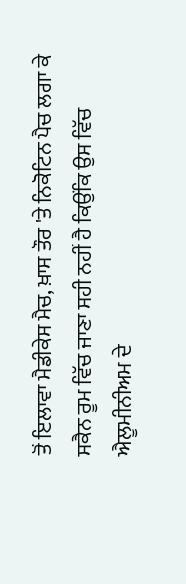ਤੋਂ ਇਲਾਵਾ ਮੈਡੀਕੇਸ ਮੈਚ, ਖ਼ਾਸ ਤੌਰ 'ਤੇ ਨਿਕੋਟਿਨ ਪੈਚ ਲਗਾ ਕੇ ਸਕੈਨ ਰੂਮ ਵਿੱਚ ਜਾਣਾ ਸਹੀ ਨਹੀਂ ਹੈ ਕਿਉਂਕਿ ਉਸ ਵਿੱਚ ਐਲੂਮੀਨੀਅਮ ਦੇ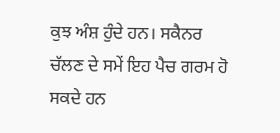ਕੁਝ ਅੰਸ਼ ਹੁੰਦੇ ਹਨ। ਸਕੈਨਰ ਚੱਲਣ ਦੇ ਸਮੇਂ ਇਹ ਪੈਚ ਗਰਮ ਹੋ ਸਕਦੇ ਹਨ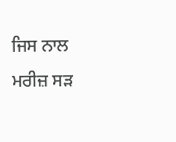ਜਿਸ ਨਾਲ ਮਰੀਜ਼ ਸੜ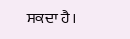ਸਕਦਾ ਹੈ।